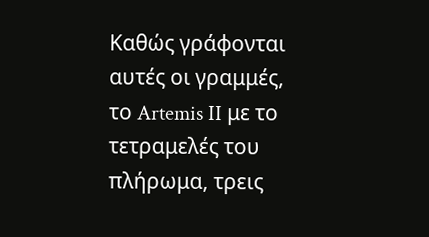Καθώς γράφονται αυτές οι γραμμές, το Artemis II με το τετραμελές του πλήρωμα, τρεις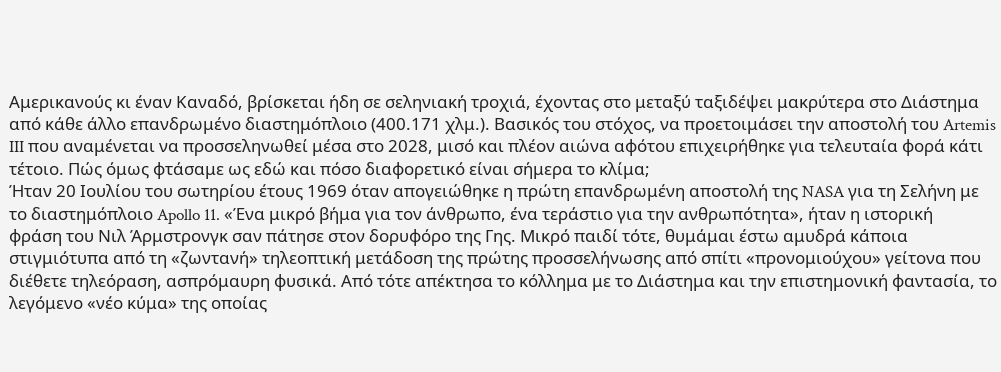Αμερικανούς κι έναν Καναδό, βρίσκεται ήδη σε σεληνιακή τροχιά, έχοντας στο μεταξύ ταξιδέψει μακρύτερα στο Διάστημα από κάθε άλλο επανδρωμένο διαστημόπλοιο (400.171 χλμ.). Βασικός του στόχος, να προετοιμάσει την αποστολή του Artemis III που αναμένεται να προσσεληνωθεί μέσα στο 2028, μισό και πλέον αιώνα αφότου επιχειρήθηκε για τελευταία φορά κάτι τέτοιο. Πώς όμως φτάσαμε ως εδώ και πόσο διαφορετικό είναι σήμερα το κλίμα;
Ήταν 20 Ιουλίου του σωτηρίου έτους 1969 όταν απογειώθηκε η πρώτη επανδρωμένη αποστολή της NASA για τη Σελήνη με το διαστημόπλοιο Apollo 11. «Ένα μικρό βήμα για τον άνθρωπο, ένα τεράστιο για την ανθρωπότητα», ήταν η ιστορική φράση του Νιλ Άρμστρονγκ σαν πάτησε στον δορυφόρο της Γης. Μικρό παιδί τότε, θυμάμαι έστω αμυδρά κάποια στιγμιότυπα από τη «ζωντανή» τηλεοπτική μετάδοση της πρώτης προσσελήνωσης από σπίτι «προνομιούχου» γείτονα που διέθετε τηλεόραση, ασπρόμαυρη φυσικά. Από τότε απέκτησα το κόλλημα με το Διάστημα και την επιστημονική φαντασία, το λεγόμενο «νέο κύμα» της οποίας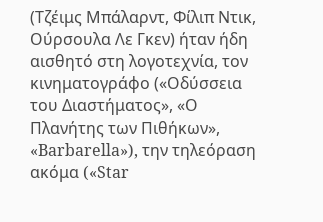(Τζέιμς Μπάλαρντ, Φίλιπ Ντικ, Ούρσουλα Λε Γκεν) ήταν ήδη αισθητό στη λογοτεχνία, τον κινηματογράφο («Οδύσσεια του Διαστήματος», «Ο Πλανήτης των Πιθήκων», «Barbarella»), την τηλεόραση ακόμα («Star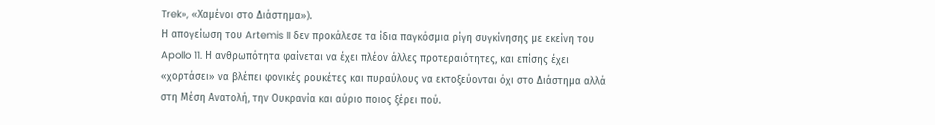Trek», «Χαμένοι στο Διάστημα»).
Η απογείωση του Artemis II δεν προκάλεσε τα ίδια παγκόσμια ρίγη συγκίνησης με εκείνη του Apollo 11. Η ανθρωπότητα φαίνεται να έχει πλέον άλλες προτεραιότητες, και επίσης έχει «χορτάσει» να βλέπει φονικές ρουκέτες και πυραύλους να εκτοξεύονται όχι στο Διάστημα αλλά στη Μέση Ανατολή, την Ουκρανία και αύριο ποιος ξέρει πού.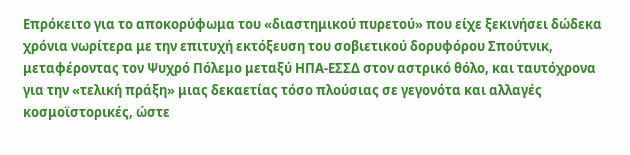Επρόκειτο για το αποκορύφωμα του «διαστημικού πυρετού» που είχε ξεκινήσει δώδεκα χρόνια νωρίτερα με την επιτυχή εκτόξευση του σοβιετικού δορυφόρου Σπούτνικ, μεταφέροντας τον Ψυχρό Πόλεμο μεταξύ ΗΠΑ-ΕΣΣΔ στον αστρικό θόλο, και ταυτόχρονα για την «τελική πράξη» μιας δεκαετίας τόσο πλούσιας σε γεγονότα και αλλαγές κοσμοϊστορικές, ώστε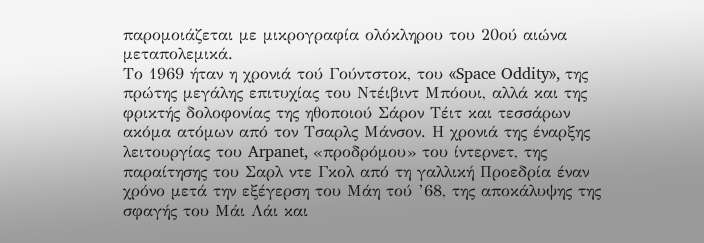παρομοιάζεται με μικρογραφία ολόκληρου του 20ού αιώνα μεταπολεμικά.
Το 1969 ήταν η χρονιά τού Γούντστοκ, του «Space Oddity», της πρώτης μεγάλης επιτυχίας του Ντέιβιντ Μπόουι, αλλά και της φρικτής δολοφονίας της ηθοποιού Σάρον Τέιτ και τεσσάρων ακόμα ατόμων από τον Τσαρλς Μάνσον. Η χρονιά της έναρξης λειτουργίας του Arpanet, «προδρόμου» του ίντερνετ, της παραίτησης του Σαρλ ντε Γκολ από τη γαλλική Προεδρία έναν χρόνο μετά την εξέγερση του Μάη τού ’68, της αποκάλυψης της σφαγής του Μάι Λάι και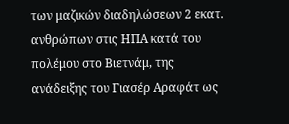των μαζικών διαδηλώσεων 2 εκατ. ανθρώπων στις ΗΠΑ κατά του πολέμου στο Βιετνάμ, της ανάδειξης του Γιασέρ Αραφάτ ως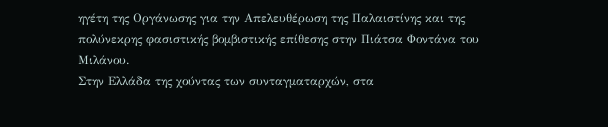ηγέτη της Οργάνωσης για την Απελευθέρωση της Παλαιστίνης και της πολύνεκρης φασιστικής βομβιστικής επίθεσης στην Πιάτσα Φοντάνα του Μιλάνου.
Στην Ελλάδα της χούντας των συνταγματαρχών, στα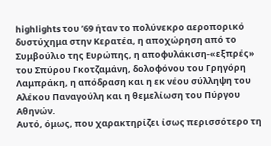highlights του ’69 ήταν το πολύνεκρο αεροπορικό δυστύχημα στην Κερατέα, η αποχώρηση από το Συμβούλιο της Ευρώπης, η αποφυλάκιση-«εξπρές» του Σπύρου Γκοτζαμάνη, δολοφόνου του Γρηγόρη Λαμπράκη, η απόδραση και η εκ νέου σύλληψη του Αλέκου Παναγούλη και η θεμελίωση του Πύργου Αθηνών.
Αυτό, όμως, που χαρακτηρίζει ίσως περισσότερο τη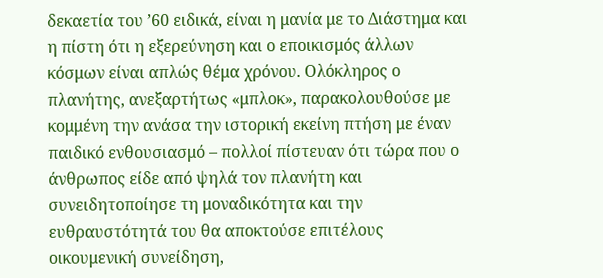δεκαετία του ’60 ειδικά, είναι η μανία με το Διάστημα και η πίστη ότι η εξερεύνηση και ο εποικισμός άλλων κόσμων είναι απλώς θέμα χρόνου. Ολόκληρος ο πλανήτης, ανεξαρτήτως «μπλοκ», παρακολουθούσε με κομμένη την ανάσα την ιστορική εκείνη πτήση με έναν παιδικό ενθουσιασμό – πολλοί πίστευαν ότι τώρα που ο άνθρωπος είδε από ψηλά τον πλανήτη και συνειδητοποίησε τη μοναδικότητα και την ευθραυστότητά του θα αποκτούσε επιτέλους οικουμενική συνείδηση,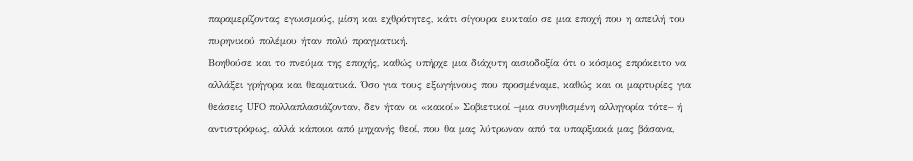παραμερίζοντας εγωισμούς, μίση και εχθρότητες, κάτι σίγουρα ευκταίο σε μια εποχή που η απειλή του πυρηνικού πολέμου ήταν πολύ πραγματική.
Βοηθούσε και το πνεύμα της εποχής, καθώς υπήρχε μια διάχυτη αισιοδοξία ότι ο κόσμος επρόκειτο να αλλάξει γρήγορα και θεαματικά. Όσο για τους εξωγήινους που προσμέναμε, καθώς και οι μαρτυρίες για θεάσεις UFO πολλαπλασιάζονταν, δεν ήταν οι «κακοί» Σοβιετικοί –μια συνηθισμένη αλληγορία τότε– ή αντιστρόφως, αλλά κάποιοι από μηχανής θεοί, που θα μας λύτρωναν από τα υπαρξιακά μας βάσανα,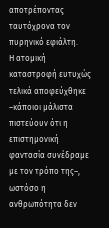αποτρέποντας ταυτόχρονα τον πυρηνικό εφιάλτη.
Η ατομική καταστροφή ευτυχώς τελικά αποφεύχθηκε –κάποιοι μάλιστα πιστεύουν ότι η επιστημονική φαντασία συνέδραμε με τον τρόπο της–, ωστόσο η ανθρωπότητα δεν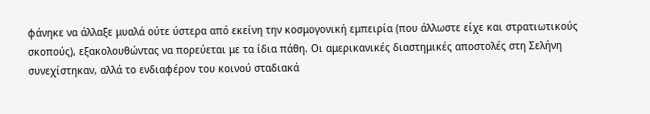φάνηκε να άλλαξε μυαλά ούτε ύστερα από εκείνη την κοσμογονική εμπειρία (που άλλωστε είχε και στρατιωτικούς σκοπούς), εξακολουθώντας να πορεύεται με τα ίδια πάθη. Οι αμερικανικές διαστημικές αποστολές στη Σελήνη συνεχίστηκαν, αλλά το ενδιαφέρον του κοινού σταδιακά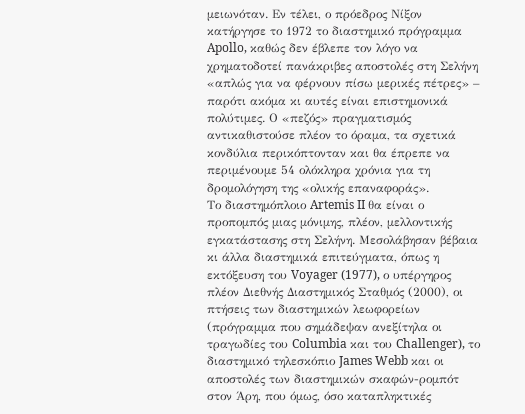μειωνόταν. Εν τέλει, ο πρόεδρος Νίξον κατήργησε το 1972 το διαστημικό πρόγραμμα Apollo, καθώς δεν έβλεπε τον λόγο να χρηματοδοτεί πανάκριβες αποστολές στη Σελήνη «απλώς για να φέρνουν πίσω μερικές πέτρες» – παρότι ακόμα κι αυτές είναι επιστημονικά πολύτιμες. Ο «πεζός» πραγματισμός αντικαθιστούσε πλέον το όραμα, τα σχετικά κονδύλια περικόπτονταν και θα έπρεπε να περιμένουμε 54 ολόκληρα χρόνια για τη δρομολόγηση της «ολικής επαναφοράς».
Το διαστημόπλοιο Artemis II θα είναι ο προπομπός μιας μόνιμης, πλέον, μελλοντικής εγκατάστασης στη Σελήνη. Μεσολάβησαν βέβαια κι άλλα διαστημικά επιτεύγματα, όπως η εκτόξευση του Voyager (1977), ο υπέργηρος πλέον Διεθνής Διαστημικός Σταθμός (2000), οι πτήσεις των διαστημικών λεωφορείων (πρόγραμμα που σημάδεψαν ανεξίτηλα οι τραγωδίες του Columbia και του Challenger), το διαστημικό τηλεσκόπιο James Webb και οι αποστολές των διαστημικών σκαφών-ρομπότ στον Άρη, που όμως, όσο καταπληκτικές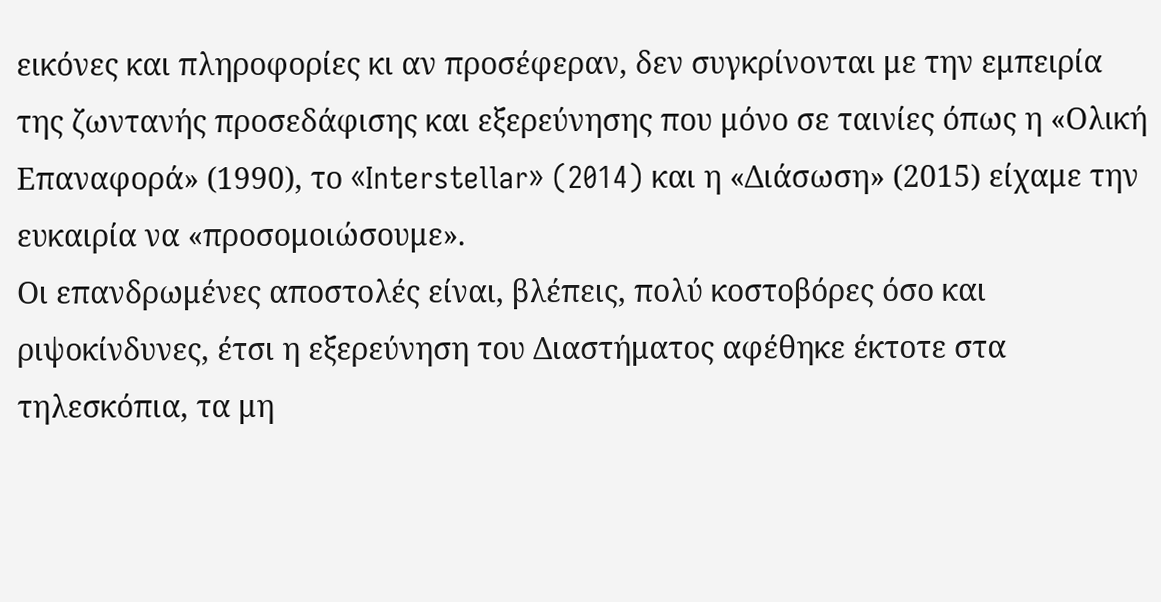εικόνες και πληροφορίες κι αν προσέφεραν, δεν συγκρίνονται με την εμπειρία της ζωντανής προσεδάφισης και εξερεύνησης που μόνο σε ταινίες όπως η «Ολική Επαναφορά» (1990), το «Interstellar» (2014) και η «Διάσωση» (2015) είχαμε την ευκαιρία να «προσομοιώσουμε».
Οι επανδρωμένες αποστολές είναι, βλέπεις, πολύ κοστοβόρες όσο και ριψοκίνδυνες, έτσι η εξερεύνηση του Διαστήματος αφέθηκε έκτοτε στα τηλεσκόπια, τα μη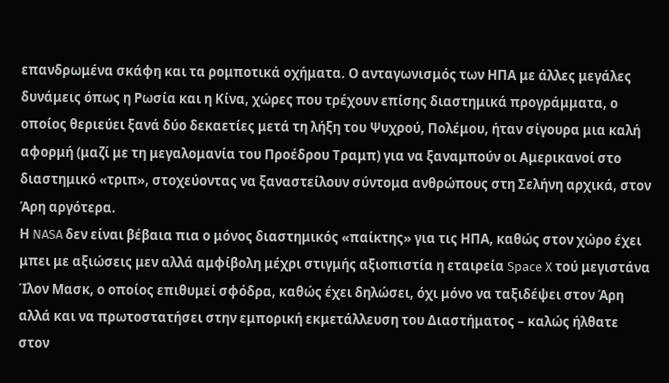επανδρωμένα σκάφη και τα ρομποτικά οχήματα. Ο ανταγωνισμός των ΗΠΑ με άλλες μεγάλες δυνάμεις όπως η Ρωσία και η Κίνα, χώρες που τρέχουν επίσης διαστημικά προγράμματα, ο οποίος θεριεύει ξανά δύο δεκαετίες μετά τη λήξη του Ψυχρού, Πολέμου, ήταν σίγουρα μια καλή αφορμή (μαζί με τη μεγαλομανία του Προέδρου Τραμπ) για να ξαναμπούν οι Αμερικανοί στο διαστημικό «τριπ», στοχεύοντας να ξαναστείλουν σύντομα ανθρώπους στη Σελήνη αρχικά, στον Άρη αργότερα.
Η NASA δεν είναι βέβαια πια ο μόνος διαστημικός «παίκτης» για τις ΗΠΑ, καθώς στον χώρο έχει μπει με αξιώσεις μεν αλλά αμφίβολη μέχρι στιγμής αξιοπιστία η εταιρεία Space X τού μεγιστάνα Ίλον Μασκ, ο οποίος επιθυμεί σφόδρα, καθώς έχει δηλώσει, όχι μόνο να ταξιδέψει στον Άρη αλλά και να πρωτοστατήσει στην εμπορική εκμετάλλευση του Διαστήματος – καλώς ήλθατε στον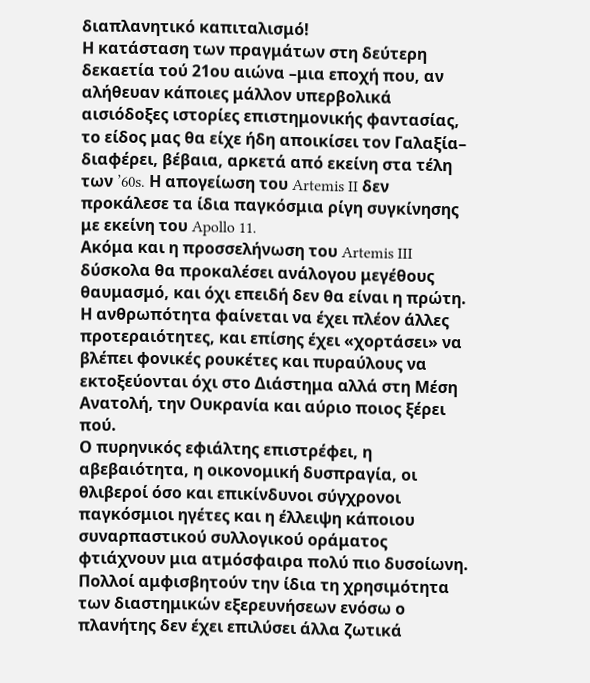διαπλανητικό καπιταλισμό!
Η κατάσταση των πραγμάτων στη δεύτερη δεκαετία τού 21ου αιώνα –μια εποχή που, αν αλήθευαν κάποιες μάλλον υπερβολικά αισιόδοξες ιστορίες επιστημονικής φαντασίας, το είδος μας θα είχε ήδη αποικίσει τον Γαλαξία– διαφέρει, βέβαια, αρκετά από εκείνη στα τέλη των ’60s. Η απογείωση του Artemis II δεν προκάλεσε τα ίδια παγκόσμια ρίγη συγκίνησης με εκείνη του Apollo 11.
Ακόμα και η προσσελήνωση του Artemis III δύσκολα θα προκαλέσει ανάλογου μεγέθους θαυμασμό, και όχι επειδή δεν θα είναι η πρώτη. Η ανθρωπότητα φαίνεται να έχει πλέον άλλες προτεραιότητες, και επίσης έχει «χορτάσει» να βλέπει φονικές ρουκέτες και πυραύλους να εκτοξεύονται όχι στο Διάστημα αλλά στη Μέση Ανατολή, την Ουκρανία και αύριο ποιος ξέρει πού.
Ο πυρηνικός εφιάλτης επιστρέφει, η αβεβαιότητα, η οικονομική δυσπραγία, οι θλιβεροί όσο και επικίνδυνοι σύγχρονοι παγκόσμιοι ηγέτες και η έλλειψη κάποιου συναρπαστικού συλλογικού οράματος φτιάχνουν μια ατμόσφαιρα πολύ πιο δυσοίωνη. Πολλοί αμφισβητούν την ίδια τη χρησιμότητα των διαστημικών εξερευνήσεων ενόσω ο πλανήτης δεν έχει επιλύσει άλλα ζωτικά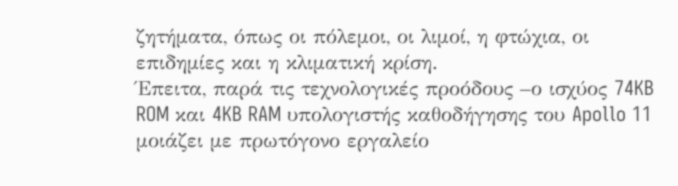ζητήματα, όπως οι πόλεμοι, οι λιμοί, η φτώχια, οι επιδημίες και η κλιματική κρίση.
Έπειτα, παρά τις τεχνολογικές προόδους –ο ισχύος 74KB ROM και 4KB RAM υπολογιστής καθοδήγησης του Apollo 11 μοιάζει με πρωτόγονο εργαλείο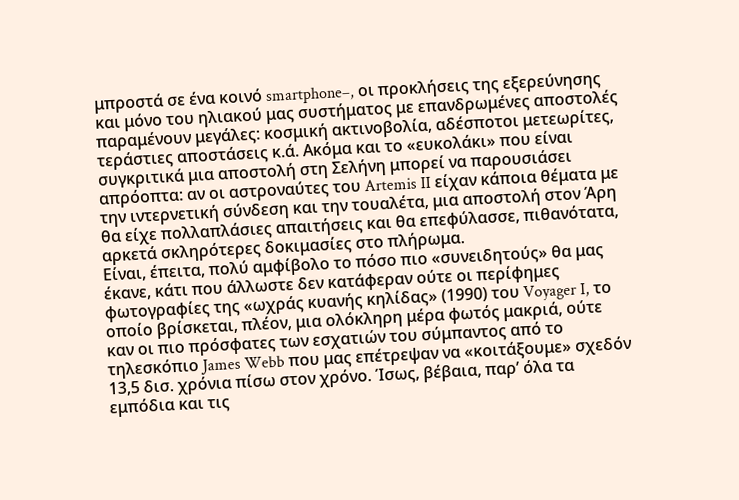μπροστά σε ένα κοινό smartphone–, οι προκλήσεις της εξερεύνησης και μόνο του ηλιακού μας συστήματος με επανδρωμένες αποστολές παραμένουν μεγάλες: κοσμική ακτινοβολία, αδέσποτοι μετεωρίτες, τεράστιες αποστάσεις κ.ά. Ακόμα και το «ευκολάκι» που είναι συγκριτικά μια αποστολή στη Σελήνη μπορεί να παρουσιάσει απρόοπτα: αν οι αστροναύτες του Artemis II είχαν κάποια θέματα με την ιντερνετική σύνδεση και την τουαλέτα, μια αποστολή στον Άρη θα είχε πολλαπλάσιες απαιτήσεις και θα επεφύλασσε, πιθανότατα, αρκετά σκληρότερες δοκιμασίες στο πλήρωμα.
Είναι, έπειτα, πολύ αμφίβολο το πόσο πιο «συνειδητούς» θα μας έκανε, κάτι που άλλωστε δεν κατάφεραν ούτε οι περίφημες φωτογραφίες της «ωχράς κυανής κηλίδας» (1990) του Voyager I, το οποίο βρίσκεται, πλέον, μια ολόκληρη μέρα φωτός μακριά, ούτε καν οι πιο πρόσφατες των εσχατιών του σύμπαντος από το τηλεσκόπιο James Webb που μας επέτρεψαν να «κοιτάξουμε» σχεδόν 13,5 δισ. χρόνια πίσω στον χρόνο. Ίσως, βέβαια, παρ’ όλα τα εμπόδια και τις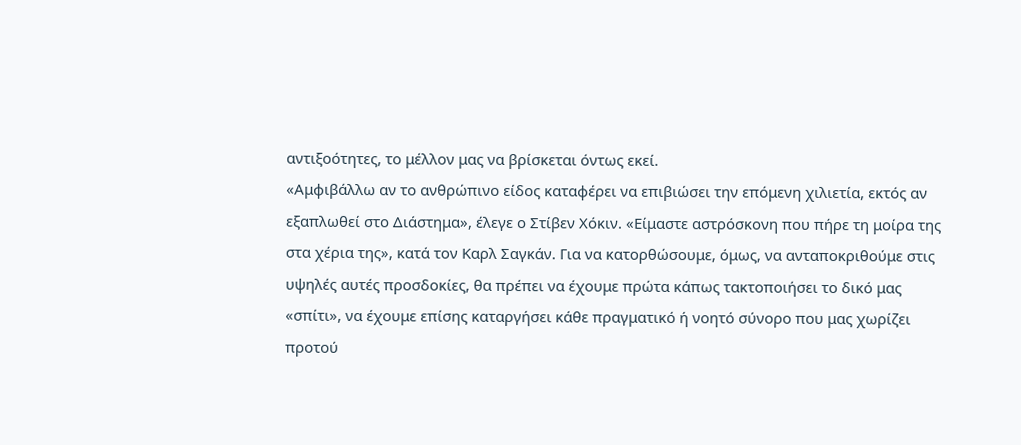αντιξοότητες, το μέλλον μας να βρίσκεται όντως εκεί.
«Αμφιβάλλω αν το ανθρώπινο είδος καταφέρει να επιβιώσει την επόμενη χιλιετία, εκτός αν εξαπλωθεί στο Διάστημα», έλεγε ο Στίβεν Χόκιν. «Είμαστε αστρόσκονη που πήρε τη μοίρα της στα χέρια της», κατά τον Καρλ Σαγκάν. Για να κατορθώσουμε, όμως, να ανταποκριθούμε στις υψηλές αυτές προσδοκίες, θα πρέπει να έχουμε πρώτα κάπως τακτοποιήσει το δικό μας «σπίτι», να έχουμε επίσης καταργήσει κάθε πραγματικό ή νοητό σύνορο που μας χωρίζει προτού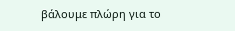βάλουμε πλώρη για το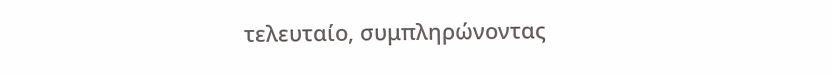τελευταίο, συμπληρώνοντας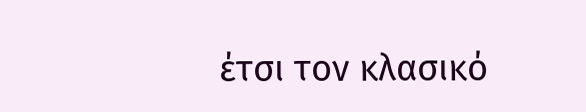έτσι τον κλασικό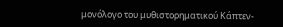μονόλογο του μυθιστορηματικού Kάπτεν-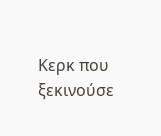Κερκ που ξεκινούσε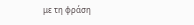με τη φράση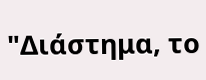"Διάστημα, το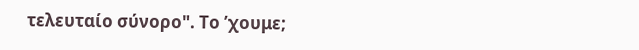τελευταίο σύνορο". Το ’χουμε;